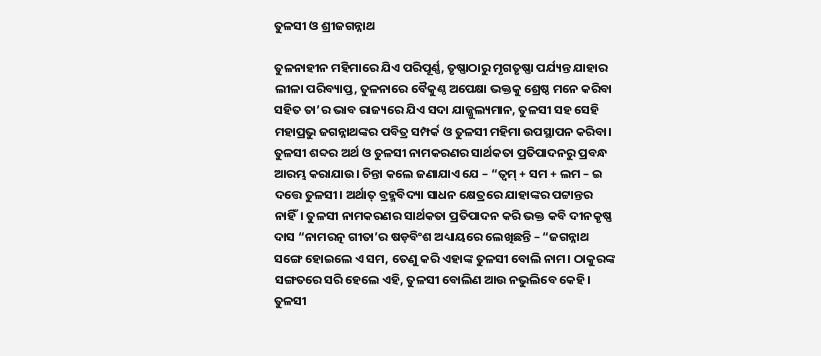ତୁଳସୀ ଓ ଶ୍ରୀଜଗନ୍ନାଥ

ତୁଳନାହୀନ ମହିମାରେ ଯିଏ ପରିପୂର୍ଣ୍ଣ, ତୃଷ୍ଣାଠାରୁ ମୃଗତୃଷ୍ଣା ପର୍ଯ୍ୟନ୍ତ ଯାହାର ଲୀଳା ପରିବ୍ୟାପ୍ତ, ତୁଳନାରେ ବୈକୁଣ୍ଠ ଅପେକ୍ଷା ଭକ୍ତକୁ ଶ୍ରେଷ୍ଠ ମନେ କରିବା ସହିତ ତା’ର ଭାବ ରାଜ୍ୟରେ ଯିଏ ସଦା ଯାଜ୍ଜୁଲ୍ୟମାନ, ତୁଳସୀ ସହ ସେହି ମହାପ୍ରଭୁ ଜଗନ୍ନାଥଙ୍କର ପବିତ୍ର ସମ୍ପର୍କ ଓ ତୁଳସୀ ମହିମା ଉପସ୍ଥାପନ କରିବା। ତୁଳସୀ ଶବ୍ଦର ଅର୍ଥ ଓ ତୁଳସୀ ନାମକରଣର ସାର୍ଥକତା ପ୍ରତିପାଦନରୁ ପ୍ରବନ୍ଧ ଆରମ୍ଭ କରାଯାଉ। ଚିନ୍ତା କଲେ ଜଣାଯାଏ ଯେ – “ତ୍ୱମ୍ + ସମ + ଲମ – ଇ ଦତ୍ତେ ତୁଳସୀ। ଅର୍ଥାତ୍ ବ୍ରହ୍ମବିଦ୍ୟା ସାଧନ କ୍ଷେତ୍ରରେ ଯାହାଙ୍କର ପଟ୍ଟାନ୍ତର ନାହିଁ। ତୁଳସୀ ନାମକରଣର ସାର୍ଥକତା ପ୍ରତିପାଦନ କରି ଭକ୍ତ କବି ଦୀନକୃଷ୍ଣ ଦାସ “ନାମରତ୍ନ ଗୀତା’ର ଷଡ଼ବିଂଶ ଅଧ୍ୟାୟରେ ଲେଖିଛନ୍ତି – “ଜଗନ୍ନାଥ ସଙ୍ଗେ ହୋଇଲେ ଏ ସମ, ତେଣୁ କରି ଏହାଙ୍କ ତୁଳସୀ ବୋଲି ନାମ। ଠାକୁରଙ୍କ ସଙ୍ଗତରେ ସରି ହେଲେ ଏହି, ତୁଳସୀ ବୋଲିଣ ଆଉ ନଭୁଲିବେ କେହି। ତୁଳସୀ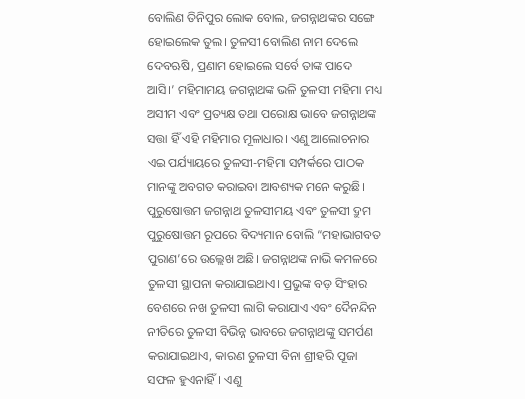ବୋଲିଣ ତିନିପୁର ଲୋକ ବୋଲ, ଜଗନ୍ନାଥଙ୍କର ସଙ୍ଗେ ହୋଇଲେକ ତୁଲ। ତୁଳସୀ ବୋଲିଣ ନାମ ଦେଲେ ଦେବଋଷି, ପ୍ରଣାମ ହୋଇଲେ ସର୍ବେ ତାଙ୍କ ପାଦେ ଆସି।’ ମହିମାମୟ ଜଗନ୍ନାଥଙ୍କ ଭଳି ତୁଳସୀ ମହିମା ମଧ୍ୟ ଅସୀମ ଏବଂ ପ୍ରତ୍ୟକ୍ଷ ତଥା ପରୋକ୍ଷ ଭାବେ ଜଗନ୍ନାଥଙ୍କ ସତ୍ତା ହିଁ ଏହି ମହିମାର ମୂଳାଧାର। ଏଣୁ ଆଲୋଚନାର ଏଇ ପର୍ଯ୍ୟାୟରେ ତୁଳସୀ-ମହିମା ସମ୍ପର୍କରେ ପାଠକ ମାନଙ୍କୁ ଅବଗତ କରାଇବା ଆବଶ୍ୟକ ମନେ କରୁଛି। ପୁରୁଷୋତ୍ତମ ଜଗନ୍ନାଥ ତୁଳସୀମୟ ଏବଂ ତୁଳସୀ ଦ୍ରୁମ ପୁରୁଷୋତ୍ତମ ରୂପରେ ବିଦ୍ୟମାନ ବୋଲି “ମହାଭାଗବତ ପୁରାଣ’ରେ ଉଲ୍ଲେଖ ଅଛି। ଜଗନ୍ନାଥଙ୍କ ନାଭି କମଳରେ ତୁଳସୀ ସ୍ଥାପନା କରାଯାଇଥାଏ। ପ୍ରଭୁଙ୍କ ବଡ଼ ସିଂହାର ବେଶରେ ନଖ ତୁଳସୀ ଲାଗି କରାଯାଏ ଏବଂ ଦୈନନ୍ଦିନ ନୀତିରେ ତୁଳସୀ ବିଭିନ୍ନ ଭାବରେ ଜଗନ୍ନାଥଙ୍କୁ ସମର୍ପଣ କରାଯାଇଥାଏ, କାରଣ ତୁଳସୀ ବିନା ଶ୍ରୀହରି ପୂଜା ସଫଳ ହୁଏନାହିଁ। ଏଣୁ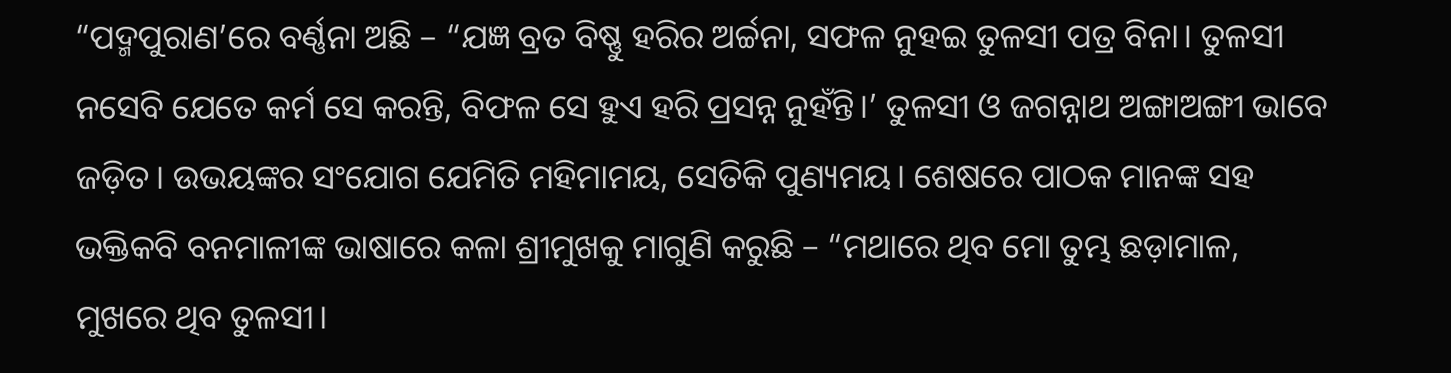“ପଦ୍ମପୁରାଣ’ରେ ବର୍ଣ୍ଣନା ଅଛି – “ଯଜ୍ଞ ବ୍ରତ ବିଷ୍ଣୁ ହରିର ଅର୍ଚ୍ଚନା, ସଫଳ ନୁହଇ ତୁଳସୀ ପତ୍ର ବିନା। ତୁଳସୀ ନସେବି ଯେତେ କର୍ମ ସେ କରନ୍ତି, ବିଫଳ ସେ ହୁଏ ହରି ପ୍ରସନ୍ନ ନୁହଁନ୍ତି।’ ତୁଳସୀ ଓ ଜଗନ୍ନାଥ ଅଙ୍ଗାଅଙ୍ଗୀ ଭାବେ ଜଡ଼ିତ। ଉଭୟଙ୍କର ସଂଯୋଗ ଯେମିତି ମହିମାମୟ, ସେତିକି ପୁଣ୍ୟମୟ। ଶେଷରେ ପାଠକ ମାନଙ୍କ ସହ ଭକ୍ତିକବି ବନମାଳୀଙ୍କ ଭାଷାରେ କଳା ଶ୍ରୀମୁଖକୁ ମାଗୁଣି କରୁଛି – “ମଥାରେ ଥିବ ମୋ ତୁମ୍ଭ ଛଡ଼ାମାଳ, ମୁଖରେ ଥିବ ତୁଳସୀ।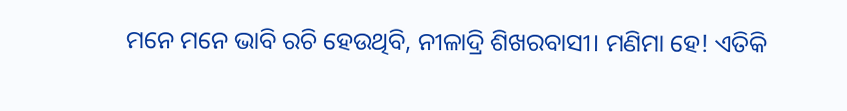ମନେ ମନେ ଭାବି ରଚି ହେଉଥିବି, ନୀଳାଦ୍ରି ଶିଖରବାସୀ। ମଣିମା ହେ! ଏତିକି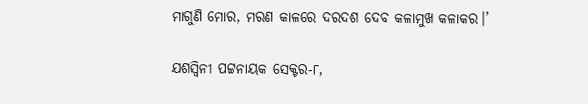ମାଗୁଣି ମୋର, ମରଣ କାଳରେ ଦରଦଶ ଦେବ କଳାମୁଖ କଳାକର।’

ଯଶସ୍ୱିନୀ ପଟ୍ଟନାୟକ ସେକ୍ଟର-୮,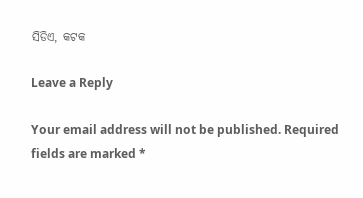ସିଡିଏ, କଟକ

Leave a Reply

Your email address will not be published. Required fields are marked *